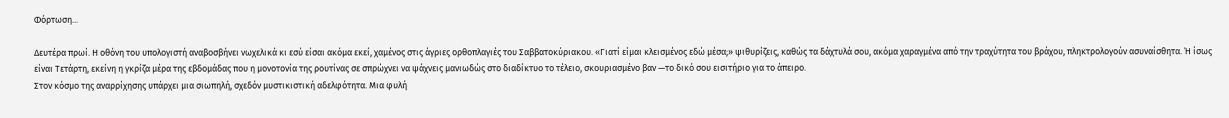Φόρτωση...

Δευτέρα πρωί. Η οθόνη του υπολογιστή αναβοσβήνει νωχελικά κι εσύ είσαι ακόμα εκεί, χαμένος στις άγριες ορθοπλαγιές του Σαββατοκύριακου. «Γιατί είμαι κλεισμένος εδώ μέσα;» ψιθυρίζεις, καθώς τα δάχτυλά σου, ακόμα χαραγμένα από την τραχύτητα του βράχου, πληκτρολογούν ασυναίσθητα. Ή ίσως είναι Τετάρτη, εκείνη η γκρίζα μέρα της εβδομάδας που η μονοτονία της ρουτίνας σε σπρώχνει να ψάχνεις μανιωδώς στο διαδίκτυο το τέλειο, σκουριασμένο βαν —το δικό σου εισιτήριο για το άπειρο.
Στον κόσμο της αναρρίχησης υπάρχει μια σιωπηλή, σχεδόν μυστικιστική αδελφότητα. Μια φυλή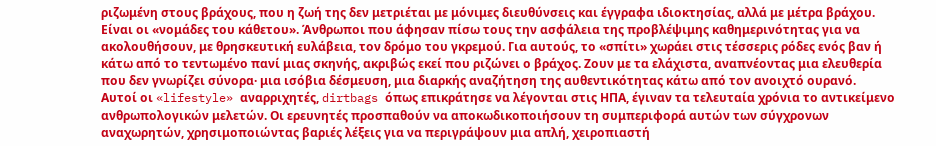ριζωμένη στους βράχους, που η ζωή της δεν μετριέται με μόνιμες διευθύνσεις και έγγραφα ιδιοκτησίας, αλλά με μέτρα βράχου. Είναι οι «νομάδες του κάθετου». Άνθρωποι που άφησαν πίσω τους την ασφάλεια της προβλέψιμης καθημερινότητας για να ακολουθήσουν, με θρησκευτική ευλάβεια, τον δρόμο του γκρεμού. Για αυτούς, το «σπίτι» χωράει στις τέσσερις ρόδες ενός βαν ή κάτω από το τεντωμένο πανί μιας σκηνής, ακριβώς εκεί που ριζώνει ο βράχος. Ζουν με τα ελάχιστα, αναπνέοντας μια ελευθερία που δεν γνωρίζει σύνορα· μια ισόβια δέσμευση, μια διαρκής αναζήτηση της αυθεντικότητας κάτω από τον ανοιχτό ουρανό.
Αυτοί οι «lifestyle» αναρριχητές, dirtbags όπως επικράτησε να λέγονται στις ΗΠΑ, έγιναν τα τελευταία χρόνια το αντικείμενο ανθρωπολογικών μελετών. Οι ερευνητές προσπαθούν να αποκωδικοποιήσουν τη συμπεριφορά αυτών των σύγχρονων αναχωρητών, χρησιμοποιώντας βαριές λέξεις για να περιγράψουν μια απλή, χειροπιαστή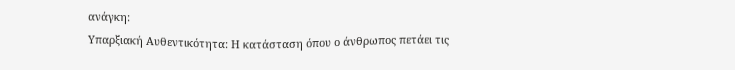ανάγκη:
Υπαρξιακή Αυθεντικότητα: Η κατάσταση όπου ο άνθρωπος πετάει τις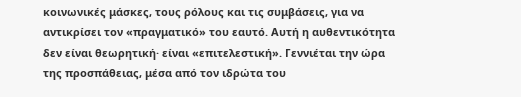κοινωνικές μάσκες, τους ρόλους και τις συμβάσεις, για να αντικρίσει τον «πραγματικό» του εαυτό. Αυτή η αυθεντικότητα δεν είναι θεωρητική· είναι «επιτελεστική». Γεννιέται την ώρα της προσπάθειας, μέσα από τον ιδρώτα του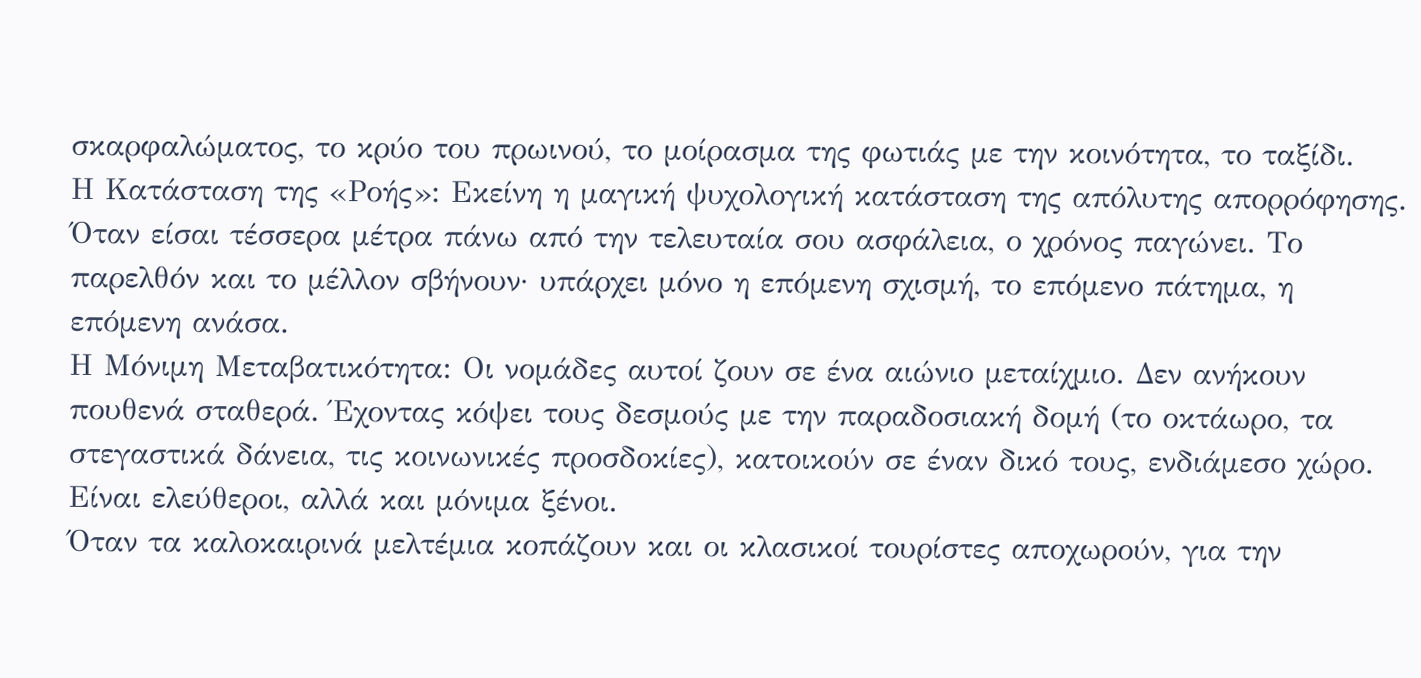σκαρφαλώματος, το κρύο του πρωινού, το μοίρασμα της φωτιάς με την κοινότητα, το ταξίδι.
Η Κατάσταση της «Ροής»: Εκείνη η μαγική ψυχολογική κατάσταση της απόλυτης απορρόφησης. Όταν είσαι τέσσερα μέτρα πάνω από την τελευταία σου ασφάλεια, ο χρόνος παγώνει. Το παρελθόν και το μέλλον σβήνουν· υπάρχει μόνο η επόμενη σχισμή, το επόμενο πάτημα, η επόμενη ανάσα.
Η Μόνιμη Μεταβατικότητα: Οι νομάδες αυτοί ζουν σε ένα αιώνιο μεταίχμιο. Δεν ανήκουν πουθενά σταθερά. Έχοντας κόψει τους δεσμούς με την παραδοσιακή δομή (το οκτάωρο, τα στεγαστικά δάνεια, τις κοινωνικές προσδοκίες), κατοικούν σε έναν δικό τους, ενδιάμεσο χώρο. Είναι ελεύθεροι, αλλά και μόνιμα ξένοι.
Όταν τα καλοκαιρινά μελτέμια κοπάζουν και οι κλασικοί τουρίστες αποχωρούν, για την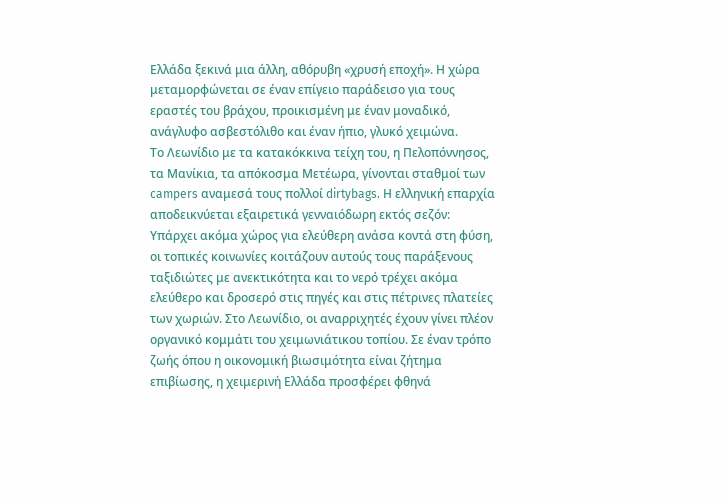Ελλάδα ξεκινά μια άλλη, αθόρυβη «χρυσή εποχή». Η χώρα μεταμορφώνεται σε έναν επίγειο παράδεισο για τους εραστές του βράχου, προικισμένη με έναν μοναδικό, ανάγλυφο ασβεστόλιθο και έναν ήπιο, γλυκό χειμώνα.
Το Λεωνίδιο με τα κατακόκκινα τείχη του, η Πελοπόννησος, τα Μανίκια, τα απόκοσμα Μετέωρα, γίνονται σταθμοί των campers αναμεσά τους πολλοί dirtybags. Η ελληνική επαρχία αποδεικνύεται εξαιρετικά γενναιόδωρη εκτός σεζόν: Υπάρχει ακόμα χώρος για ελεύθερη ανάσα κοντά στη φύση, οι τοπικές κοινωνίες κοιτάζουν αυτούς τους παράξενους ταξιδιώτες με ανεκτικότητα και το νερό τρέχει ακόμα ελεύθερο και δροσερό στις πηγές και στις πέτρινες πλατείες των χωριών. Στο Λεωνίδιο, οι αναρριχητές έχουν γίνει πλέον οργανικό κομμάτι του χειμωνιάτικου τοπίου. Σε έναν τρόπο ζωής όπου η οικονομική βιωσιμότητα είναι ζήτημα επιβίωσης, η χειμερινή Ελλάδα προσφέρει φθηνά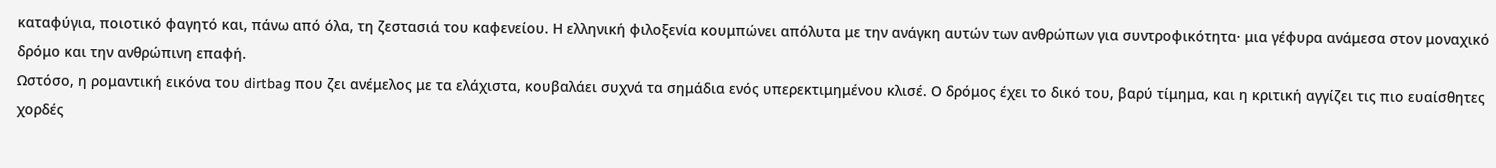καταφύγια, ποιοτικό φαγητό και, πάνω από όλα, τη ζεστασιά του καφενείου. Η ελληνική φιλοξενία κουμπώνει απόλυτα με την ανάγκη αυτών των ανθρώπων για συντροφικότητα· μια γέφυρα ανάμεσα στον μοναχικό δρόμο και την ανθρώπινη επαφή.
Ωστόσο, η ρομαντική εικόνα του dirtbag που ζει ανέμελος με τα ελάχιστα, κουβαλάει συχνά τα σημάδια ενός υπερεκτιμημένου κλισέ. Ο δρόμος έχει το δικό του, βαρύ τίμημα, και η κριτική αγγίζει τις πιο ευαίσθητες χορδές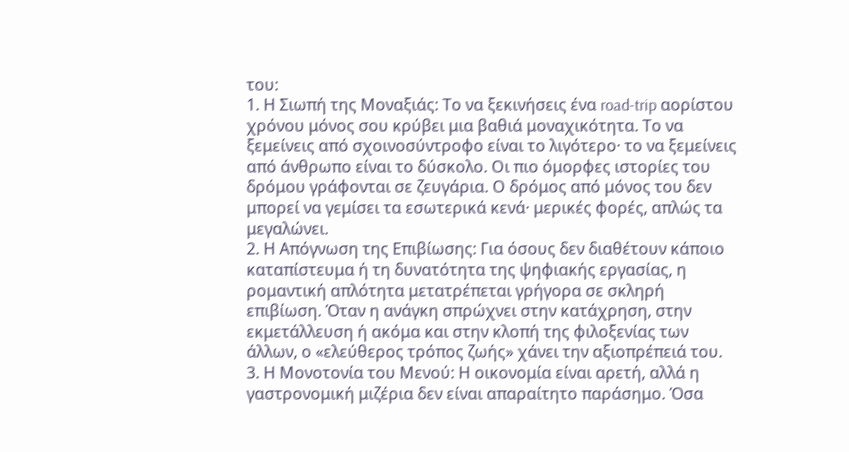του:
1. Η Σιωπή της Μοναξιάς: Το να ξεκινήσεις ένα road-trip αορίστου χρόνου μόνος σου κρύβει μια βαθιά μοναχικότητα. Το να ξεμείνεις από σχοινοσύντροφο είναι το λιγότερο· το να ξεμείνεις από άνθρωπο είναι το δύσκολο. Οι πιο όμορφες ιστορίες του δρόμου γράφονται σε ζευγάρια. Ο δρόμος από μόνος του δεν μπορεί να γεμίσει τα εσωτερικά κενά· μερικές φορές, απλώς τα μεγαλώνει.
2. Η Απόγνωση της Επιβίωσης: Για όσους δεν διαθέτουν κάποιο καταπίστευμα ή τη δυνατότητα της ψηφιακής εργασίας, η ρομαντική απλότητα μετατρέπεται γρήγορα σε σκληρή επιβίωση. Όταν η ανάγκη σπρώχνει στην κατάχρηση, στην εκμετάλλευση ή ακόμα και στην κλοπή της φιλοξενίας των άλλων, ο «ελεύθερος τρόπος ζωής» χάνει την αξιοπρέπειά του.
3. Η Μονοτονία του Μενού: Η οικονομία είναι αρετή, αλλά η γαστρονομική μιζέρια δεν είναι απαραίτητο παράσημο. Όσα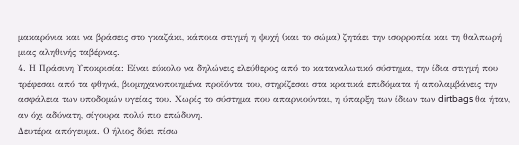μακαρόνια και να βράσεις στο γκαζάκι, κάποια στιγμή η ψυχή (και το σώμα) ζητάει την ισορροπία και τη θαλπωρή μιας αληθινής ταβέρνας.
4. Η Πράσινη Υποκρισία: Είναι εύκολο να δηλώνεις ελεύθερος από το καταναλωτικό σύστημα, την ίδια στιγμή που τρέφεσαι από τα φθηνά, βιομηχανοποιημένα προϊόντα του, στηρίζεσαι στα κρατικά επιδόματα ή απολαμβάνεις την ασφάλεια των υποδομών υγείας του. Χωρίς το σύστημα που απαρνιούνται, η ύπαρξη των ίδιων των dirtbags θα ήταν, αν όχι αδύνατη, σίγουρα πολύ πιο επώδυνη.
Δευτέρα απόγευμα. Ο ήλιος δύει πίσω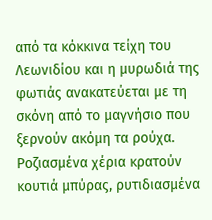από τα κόκκινα τείχη του Λεωνιδίου και η μυρωδιά της φωτιάς ανακατεύεται με τη σκόνη από το μαγνήσιο που ξερνούν ακόμη τα ρούχα. Ροζιασμένα χέρια κρατούν κουτιά μπύρας, ρυτιδιασμένα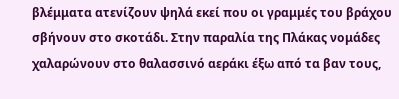βλέμματα ατενίζουν ψηλά εκεί που οι γραμμές του βράχου σβήνουν στο σκοτάδι. Στην παραλία της Πλάκας νομάδες χαλαρώνουν στο θαλασσινό αεράκι έξω από τα βαν τους,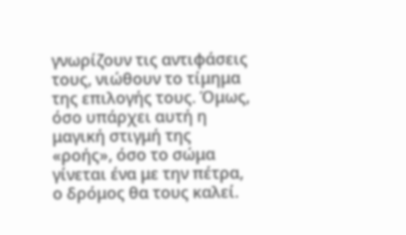γνωρίζουν τις αντιφάσεις τους, νιώθουν το τίμημα της επιλογής τους. Όμως, όσο υπάρχει αυτή η μαγική στιγμή της «ροής», όσο το σώμα γίνεται ένα με την πέτρα, ο δρόμος θα τους καλεί.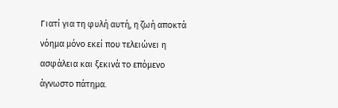Γιατί για τη φυλή αυτή, η ζωή αποκτά νόημα μόνο εκεί που τελειώνει η ασφάλεια και ξεκινά το επόμενο άγνωστο πάτημα.